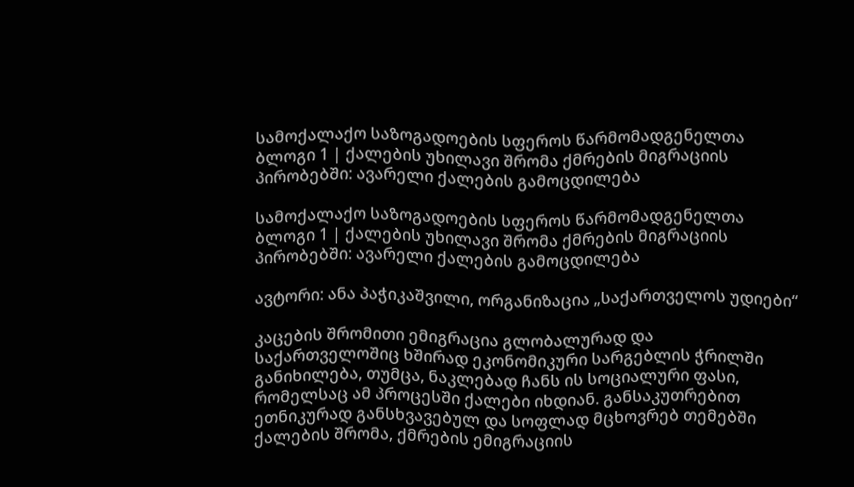სამოქალაქო საზოგადოების სფეროს წარმომადგენელთა ბლოგი 1 | ქალების უხილავი შრომა ქმრების მიგრაციის პირობებში: ავარელი ქალების გამოცდილება

სამოქალაქო საზოგადოების სფეროს წარმომადგენელთა ბლოგი 1 | ქალების უხილავი შრომა ქმრების მიგრაციის პირობებში: ავარელი ქალების გამოცდილება

ავტორი: ანა პაჭიკაშვილი, ორგანიზაცია „საქართველოს უდიები“

კაცების შრომითი ემიგრაცია გლობალურად და საქართველოშიც ხშირად ეკონომიკური სარგებლის ჭრილში განიხილება, თუმცა, ნაკლებად ჩანს ის სოციალური ფასი, რომელსაც ამ პროცესში ქალები იხდიან. განსაკუთრებით ეთნიკურად განსხვავებულ და სოფლად მცხოვრებ თემებში ქალების შრომა, ქმრების ემიგრაციის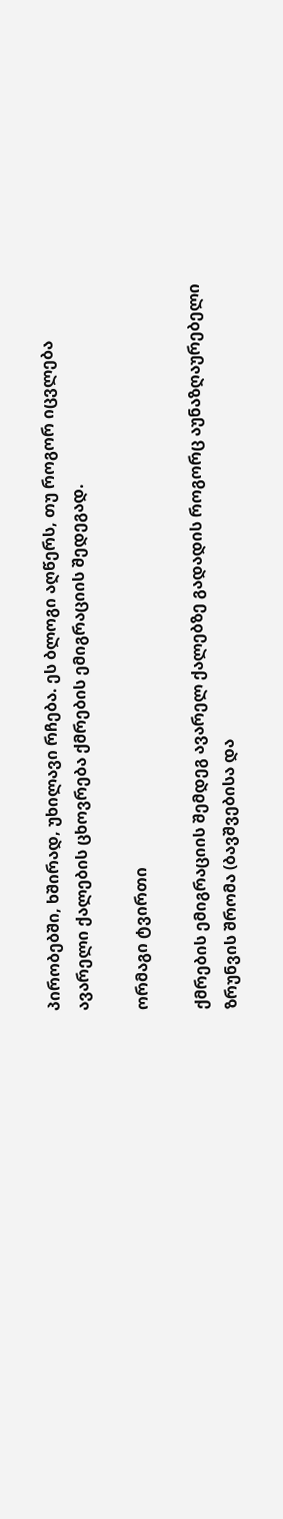პირობებში, ხშირად, უხილავი რჩება. ეს ბლოგი აღწერს, თუ როგორ იცვლება ავარელი ქალების ცხოვრება ქმრების ემიგრაციის შედეგად.

ორმაგი ტვირთი

ქმრების ემიგრაციის შემდეგ ავარელ ქალებზე გადადის როგორც აუნაზღაურებელი ზრუნვის შრომა (ბავშვებისა და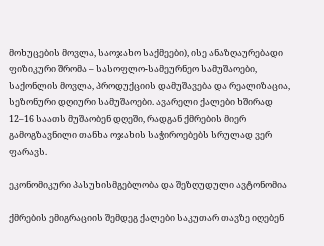მოხუცების მოვლა, საოჯახო საქმეები), ისე ანაზღაურებადი ფიზიკური შრომა – სასოფლო-სამეურნეო სამუშაოები, საქონლის მოვლა, პროდუქციის დამუშავება და რეალიზაცია, სეზონური დღიური სამუშაოები. ავარელი ქალები ხშირად 12–16 საათს მუშაობენ დღეში, რადგან ქმრების მიერ გამოგზავნილი თანხა ოჯახის საჭიროებებს სრულად ვერ ფარავს.

ეკონომიკური პასუხისმგებლობა და შეზღუდული ავტონომია

ქმრების ემიგრაციის შემდეგ ქალები საკუთარ თავზე იღებენ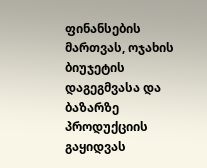ფინანსების მართვას, ოჯახის ბიუჯეტის დაგეგმვასა და ბაზარზე პროდუქციის გაყიდვას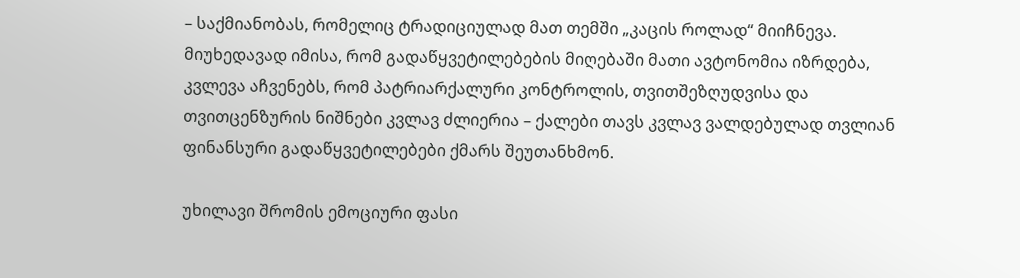– საქმიანობას, რომელიც ტრადიციულად მათ თემში „კაცის როლად“ მიიჩნევა. მიუხედავად იმისა, რომ გადაწყვეტილებების მიღებაში მათი ავტონომია იზრდება, კვლევა აჩვენებს, რომ პატრიარქალური კონტროლის, თვითშეზღუდვისა და თვითცენზურის ნიშნები კვლავ ძლიერია – ქალები თავს კვლავ ვალდებულად თვლიან ფინანსური გადაწყვეტილებები ქმარს შეუთანხმონ.

უხილავი შრომის ემოციური ფასი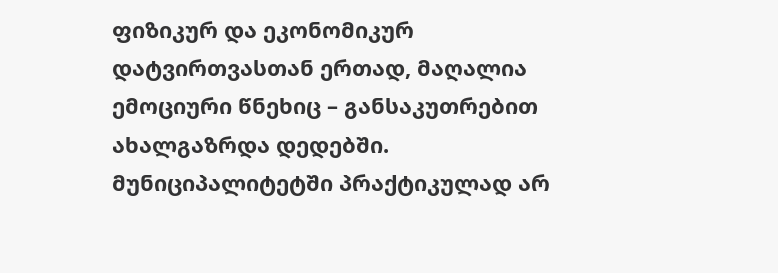ფიზიკურ და ეკონომიკურ დატვირთვასთან ერთად, მაღალია ემოციური წნეხიც – განსაკუთრებით ახალგაზრდა დედებში. მუნიციპალიტეტში პრაქტიკულად არ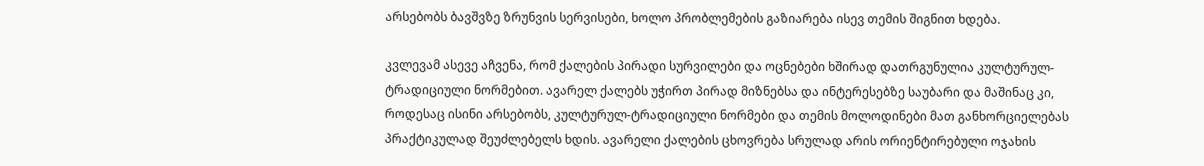არსებობს ბავშვზე ზრუნვის სერვისები, ხოლო პრობლემების გაზიარება ისევ თემის შიგნით ხდება.

კვლევამ ასევე აჩვენა, რომ ქალების პირადი სურვილები და ოცნებები ხშირად დათრგუნულია კულტურულ-ტრადიციული ნორმებით. ავარელ ქალებს უჭირთ პირად მიზნებსა და ინტერესებზე საუბარი და მაშინაც კი, როდესაც ისინი არსებობს, კულტურულ-ტრადიციული ნორმები და თემის მოლოდინები მათ განხორციელებას პრაქტიკულად შეუძლებელს ხდის. ავარელი ქალების ცხოვრება სრულად არის ორიენტირებული ოჯახის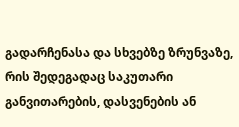გადარჩენასა და სხვებზე ზრუნვაზე, რის შედეგადაც საკუთარი განვითარების, დასვენების ან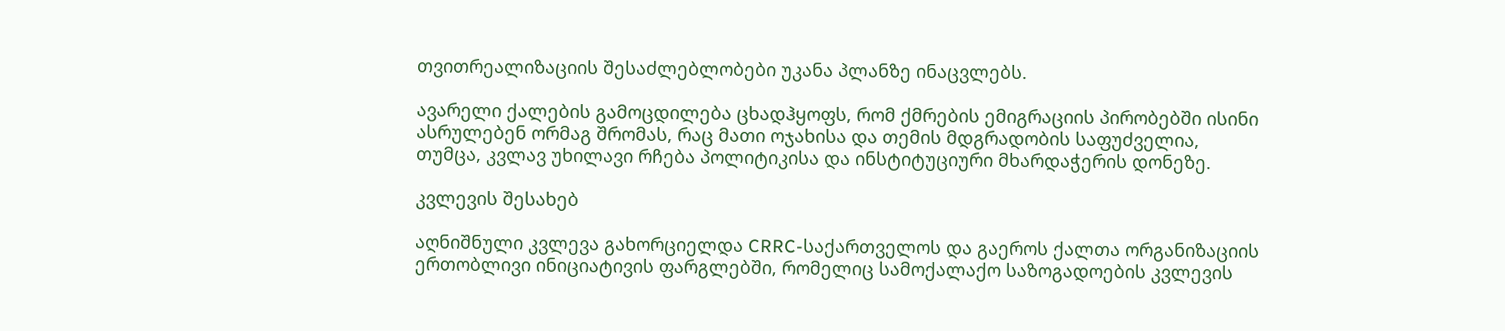თვითრეალიზაციის შესაძლებლობები უკანა პლანზე ინაცვლებს.

ავარელი ქალების გამოცდილება ცხადჰყოფს, რომ ქმრების ემიგრაციის პირობებში ისინი ასრულებენ ორმაგ შრომას, რაც მათი ოჯახისა და თემის მდგრადობის საფუძველია, თუმცა, კვლავ უხილავი რჩება პოლიტიკისა და ინსტიტუციური მხარდაჭერის დონეზე.

კვლევის შესახებ

აღნიშნული კვლევა გახორციელდა CRRC-საქართველოს და გაეროს ქალთა ორგანიზაციის ერთობლივი ინიციატივის ფარგლებში, რომელიც სამოქალაქო საზოგადოების კვლევის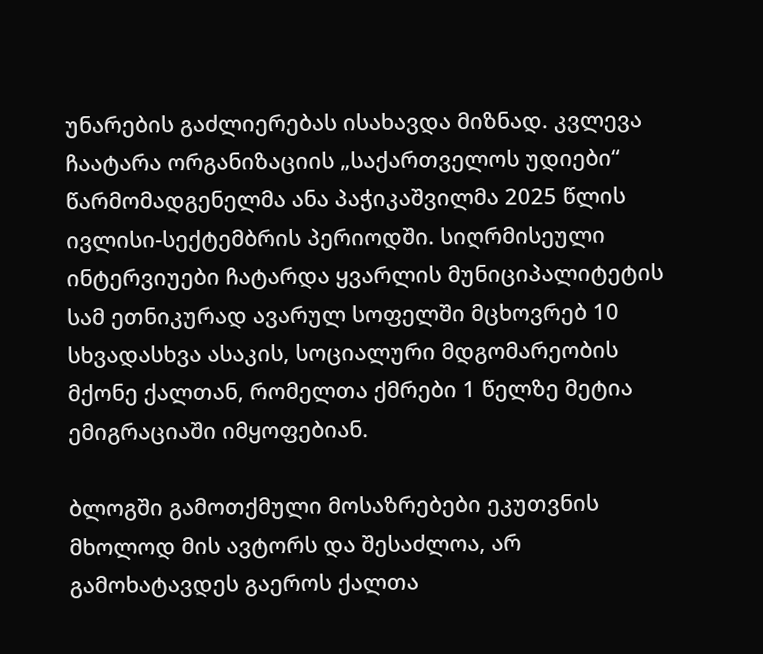უნარების გაძლიერებას ისახავდა მიზნად. კვლევა ჩაატარა ორგანიზაციის „საქართველოს უდიები“ წარმომადგენელმა ანა პაჭიკაშვილმა 2025 წლის ივლისი-სექტემბრის პერიოდში. სიღრმისეული ინტერვიუები ჩატარდა ყვარლის მუნიციპალიტეტის სამ ეთნიკურად ავარულ სოფელში მცხოვრებ 10 სხვადასხვა ასაკის, სოციალური მდგომარეობის მქონე ქალთან, რომელთა ქმრები 1 წელზე მეტია ემიგრაციაში იმყოფებიან.

ბლოგში გამოთქმული მოსაზრებები ეკუთვნის მხოლოდ მის ავტორს და შესაძლოა, არ გამოხატავდეს გაეროს ქალთა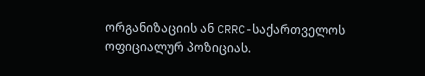ორგანიზაციის ან CRRC-საქართველოს ოფიციალურ პოზიციას.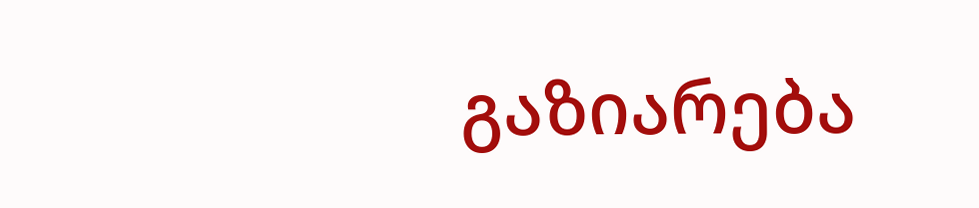გაზიარება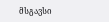მსგავსი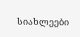სიახლეები